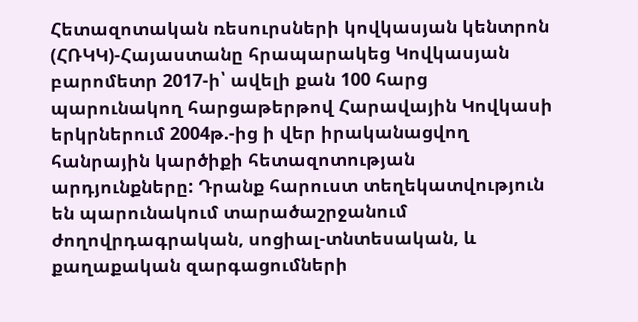Հետազոտական ռեսուրսների կովկասյան կենտրոն (ՀՌԿԿ)-Հայաստանը հրապարակեց Կովկասյան բարոմետր 2017-ի՝ ավելի քան 100 հարց պարունակող հարցաթերթով Հարավային Կովկասի երկրներում 2004թ.-ից ի վեր իրականացվող հանրային կարծիքի հետազոտության արդյունքները: Դրանք հարուստ տեղեկատվություն են պարունակում տարածաշրջանում ժողովրդագրական, սոցիալ-տնտեսական, և քաղաքական զարգացումների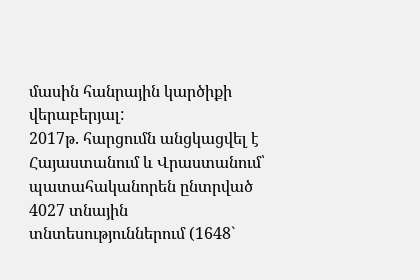մասին հանրային կարծիքի վերաբերյալ:
2017թ. հարցումն անցկացվել է Հայաստանում և Վրաստանում՝ պատահականորեն ընտրված 4027 տնային տնտեսություններում (1648`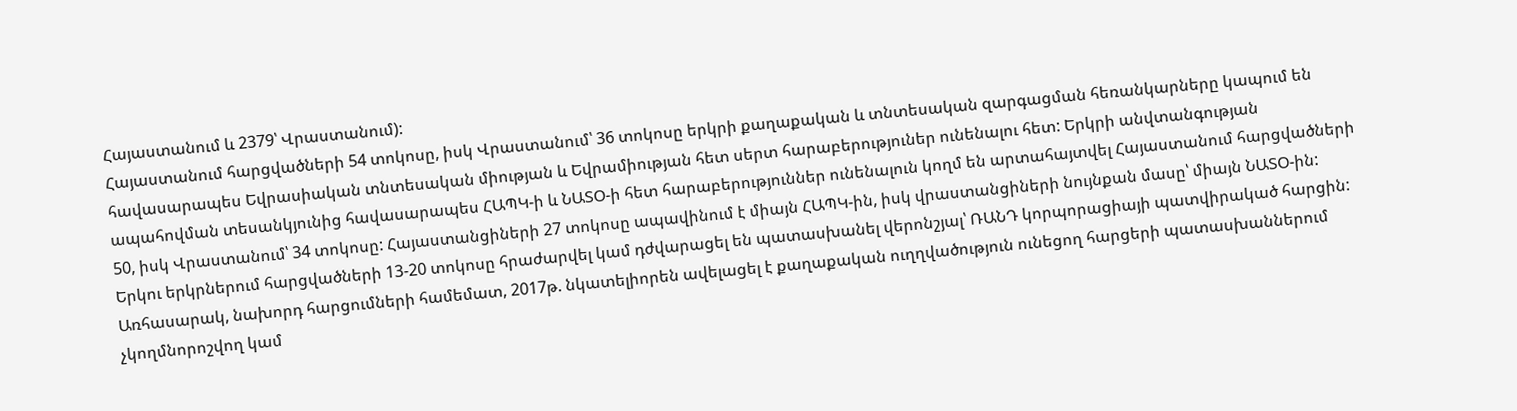Հայաստանում և 2379՝ Վրաստանում):
Հայաստանում հարցվածների 54 տոկոսը, իսկ Վրաստանում՝ 36 տոկոսը երկրի քաղաքական և տնտեսական զարգացման հեռանկարները կապում են հավասարապես Եվրասիական տնտեսական միության և Եվրամիության հետ սերտ հարաբերություներ ունենալու հետ: Երկրի անվտանգության ապահովման տեսանկյունից հավասարապես ՀԱՊԿ-ի և ՆԱՏՕ-ի հետ հարաբերություններ ունենալուն կողմ են արտահայտվել Հայաստանում հարցվածների 50, իսկ Վրաստանում՝ 34 տոկոսը: Հայաստանցիների 27 տոկոսը ապավինում է միայն ՀԱՊԿ-ին, իսկ վրաստանցիների նույնքան մասը՝ միայն ՆԱՏՕ-ին: Երկու երկրներում հարցվածների 13-20 տոկոսը հրաժարվել կամ դժվարացել են պատասխանել վերոնշյալ՝ ՌԱՆԴ կորպորացիայի պատվիրակած հարցին: Առհասարակ, նախորդ հարցումների համեմատ, 2017թ. նկատելիորեն ավելացել է քաղաքական ուղղվածություն ունեցող հարցերի պատասխաններում չկողմնորոշվող կամ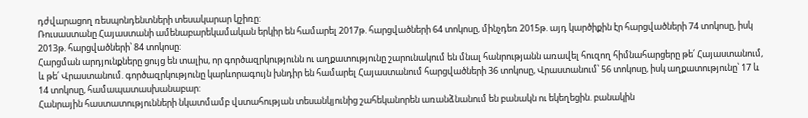դժվարացող ռեսպոնդենտների տեսակարար կշիռը:
Ռուսաստանը Հայաստանի ամենաբարեկամական երկիր են համարել 2017թ. հարցվածների 64 տոկոսը, մինչդեռ 2015թ. այդ կարծիքին էր հարցվածների 74 տոկոսը, իսկ 2013թ. հարցվածների՝ 84 տոկոսը:
Հարցման արդյունքները ցույց են տալիս, որ գործազրկությունն ու աղքատությունը շարունակում են մնալ հանրությանն առավել հուզող հիմնահարցերը թե՛ Հայաստանում, և թե՛ Վրաստանում. գործազրկությունը կարևորագույն խնդիր են համարել Հայաստանում հարցվածների 36 տոկոսը, Վրաստանում՝ 56 տոկոսը, իսկ աղքատությունը՝ 17 և 14 տոկոսը, համապատասխանաբար:
Հանրային հաստատությունների նկատմամբ վստահության տեսանկյունից շահեկանորեն առանձնանում են բանակն ու եկեղեցին. բանակին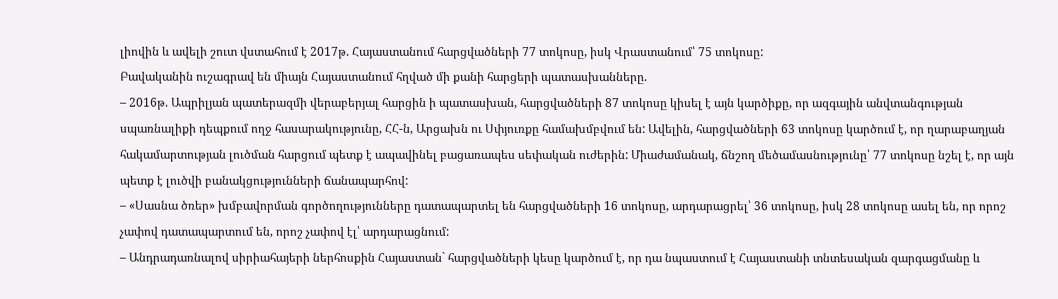լիովին և ավելի շուտ վստահում է 2017թ. Հայաստանում հարցվածների 77 տոկոսը, իսկ Վրաստանում՝ 75 տոկոսը:
Բավականին ուշագրավ են միայն Հայաստանում հղված մի քանի հարցերի պատասխանները.
– 2016թ. Ապրիլյան պատերազմի վերաբերյալ հարցին ի պատասխան, հարցվածների 87 տոկոսը կիսել է այն կարծիքը, որ ազգային անվտանգության սպառնալիքի դեպքում ողջ հասարակությունը, ՀՀ-ն, Արցախն ու Սփյուռքը համախմբվում են: Ավելին, հարցվածների 63 տոկոսը կարծում է, որ ղարաբաղյան հակամարտության լուծման հարցում պետք է ապավինել բացառապես սեփական ուժերին: Միաժամանակ, ճնշող մեծամասնությունը՝ 77 տոկոսը նշել է, որ այն պետք է լուծվի բանակցությունների ճանապարհով:
– «Սասնա ծռեր» խմբավորման գործողությունները դատապարտել են հարցվածների 16 տոկոսը, արդարացրել՝ 36 տոկոսը, իսկ 28 տոկոսը ասել են, որ որոշ չափով դատապարտում են, որոշ չափով էլ՝ արդարացնում:
– Անդրադառնալով սիրիահայերի ներհոսքին Հայաստան` հարցվածների կեսը կարծում է, որ դա նպաստում է Հայաստանի տնտեսական զարգացմանը և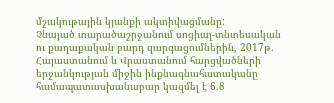մշակութային կյանքի ակտիվացմանը:
Չնայած տարածաշրջանում սոցիալ-տնտեսական ու քաղաքական բարդ զարգացումներին, 2017թ. Հայաստանում և Վրաստանում հարցվածների երջանկության միջին ինքնագնահատականը համապատասխանաբար կազմել է 6.8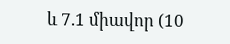և 7.1 միավոր (10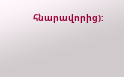հնարավորից):